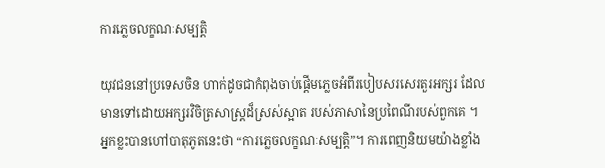ការភ្លេចលក្ខណៈសម្បត្តិ

យុវជននៅប្រទេសចិន ហាក់ដូចជាកំពុងចាប់ផ្តើមភ្លេចអំពីរបៀបសរសេរតួរអក្សរ ដែលមានទៅដោយអក្សរវិចិត្រសាស្រ្តដ៏ស្រស់ស្អាត របស់ភាសានៃប្រពៃណីរបស់ពួកគេ ។ អ្នកខ្លះបានហៅបាតុភូតនេះថា “ការភ្លេចលក្ខណៈសម្បត្តិ”។ ការពេញនិយមយ៉ាងខ្លាំង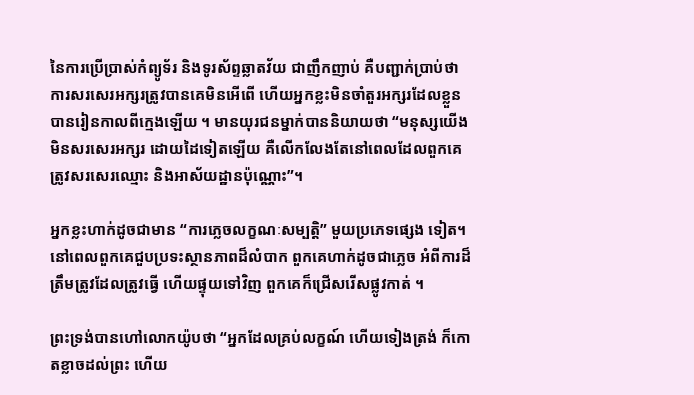នៃការប្រើប្រាស់កំព្យូទ័រ និងទូរស័ព្ទឆ្លាតវ័យ ជាញឹកញាប់ គឺបញ្ជាក់ប្រាប់ថា ការសរសេរអក្សរត្រូវបានគេមិនអើពើ ហើយអ្នកខ្លះមិនចាំតួរអក្សរដែលខ្លួនបានរៀនកាលពីក្មេងឡើយ ។ មានយុរជនម្នាក់បាននិយាយថា “មនុស្សយើងមិនសរសេរអក្សរ ដោយដៃទៀតឡើយ គឺលើកលែងតែនៅពេលដែលពួកគេត្រូវសរសេរឈ្មោះ និងអាស័យដ្ឋានប៉ុណ្ណោះ”។

អ្នកខ្លះហាក់ដូចជាមាន “ការភ្លេចលក្ខណៈសម្បត្តិ” មួយប្រភេទផ្សេង ទៀត។ នៅពេលពួកគេជួបប្រទះស្ថានភាពដ៏លំបាក ពួកគេហាក់ដូចជាភ្លេច អំពីការដ៏ត្រឹមត្រូវដែលត្រូវធ្វើ ហើយផ្ទុយទៅវិញ ពួកគេក៏ជ្រើសរើសផ្លូវកាត់ ។

ព្រះទ្រង់បានហៅលោកយ៉ូបថា “អ្នកដែលគ្រប់លក្ខណ៍ ហើយទៀងត្រង់ ក៏កោតខ្លាចដល់ព្រះ ហើយ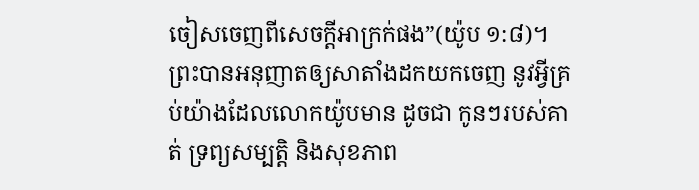ចៀសចេញពីសេចក្តីអាក្រក់ផង”(យ៉ូប ១:៨)។ ព្រះបានអនុញាតឲ្យសាតាំងដកយកចេញ នូវអ្វីគ្រប់យ៉ាងដែលលោកយ៉ូបមាន ដូចជា កូនៗរបស់គាត់ ទ្រព្យសម្បត្តិ និងសុខភាព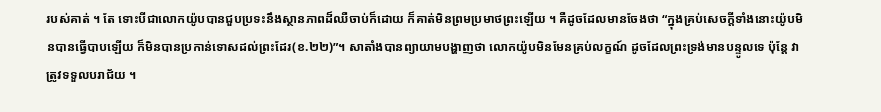របស់គាត់ ។ តែ ទោះបីជាលោកយ៉ូបបានជួបប្រទះនឹងស្ថានភាពដ៏ឈឺចាប់ក៏ដោយ ក៏គាត់មិនព្រមប្រមាថព្រះឡើយ ។ គឺដូចដែលមានចែងថា “ក្នុងគ្រប់សេចក្តីទាំងនោះយ៉ូបមិនបានធ្វើបាបឡើយ ក៏មិនបានប្រកាន់ទោសដល់ព្រះដែរ(ខ.២២)”។ សាតាំងបានព្យាយាមបង្ហាញថា លោកយ៉ូបមិនមែនគ្រប់លក្ខណ៍ ដូចដែលព្រះទ្រង់មានបន្ទូលទេ ប៉ុន្តែ វាត្រូវទទួលបរាជ័យ ។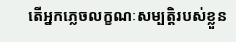តើអ្នកភ្លេចលក្ខណៈសម្បត្តិរបស់ខ្លួន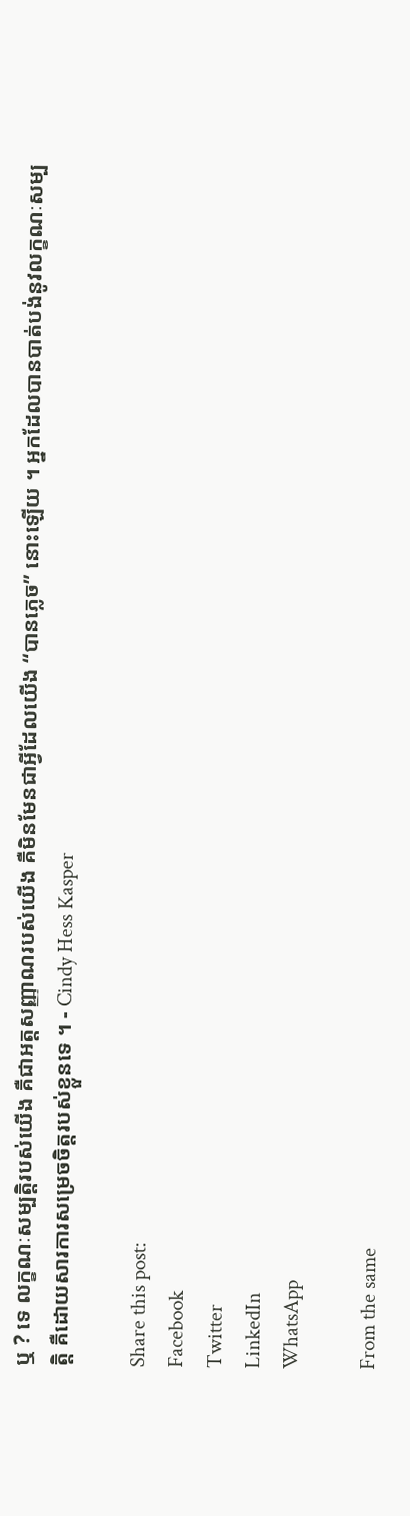ឬ ? ទេ លក្ខណៈសម្បត្តិរបស់យើង គឺជាអត្តសញ្ញាណរបស់យើង គឺមិនមែនជាអ្វីដែលយើង “បានភ្លេច” នោះឡើយ ។ អ្នកដែលបានបាត់បង់នូវលក្ខណៈសម្បត្តិ គឺដោយសារការសម្រេចចិត្តរបស់ខ្លួនទេ ។ - Cindy Hess Kasper

Share this post:
Facebook
Twitter
LinkedIn
WhatsApp

From the same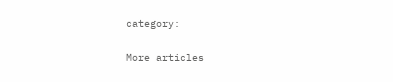category:

More articles